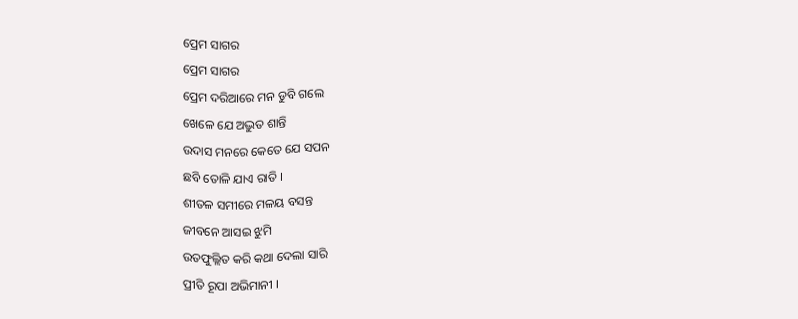ପ୍ରେମ ସାଗର
ପ୍ରେମ ସାଗର
ପ୍ରେମ ଦରିଆରେ ମନ ଡୁବି ଗଲେ
ଖେଳେ ଯେ ଅଦ୍ଭୁତ ଶାନ୍ତି
ଉଦାସ ମନରେ କେତେ ଯେ ସପନ
ଛବି ତୋଳି ଯାଏ ରାତି ।
ଶୀତଳ ସମୀରେ ମଳୟ ବସନ୍ତ
ଜୀବନେ ଆସଇ ଝୁମି
ଉତଫୁଲ୍ଲିତ କରି କଥା ଦେଲା ସାରି
ପ୍ରୀତି ରୂପା ଅଭିମାନୀ ।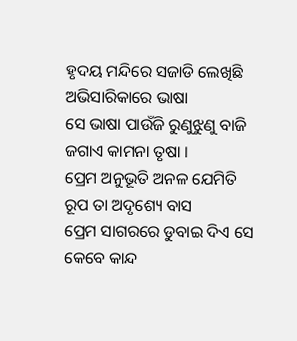ହୃଦୟ ମନ୍ଦିରେ ସଜାଡି ଲେଖିଛି
ଅଭିସାରିକାରେ ଭାଷା
ସେ ଭାଷା ପାଉଁଜି ରୁଣୁଝୁଣୁ ବାଜି
ଜଗାଏ କାମନା ତୃଷା ।
ପ୍ରେମ ଅନୁଭୂତି ଅନଳ ଯେମିତି
ରୂପ ତା ଅଦୃଶ୍ୟେ ବାସ
ପ୍ରେମ ସାଗରରେ ଡୁବାଇ ଦିଏ ସେ
କେବେ କାନ୍ଦ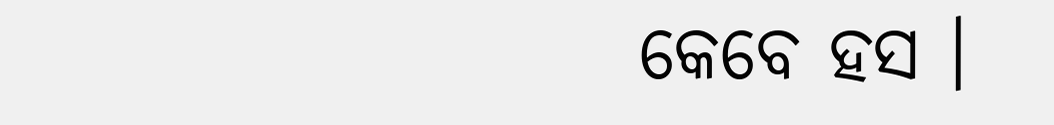କେବେ ହସ ।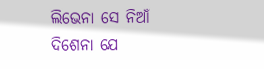ଲିଭେନା ସେ ନିଆଁ ଦିଶେନା ଯେ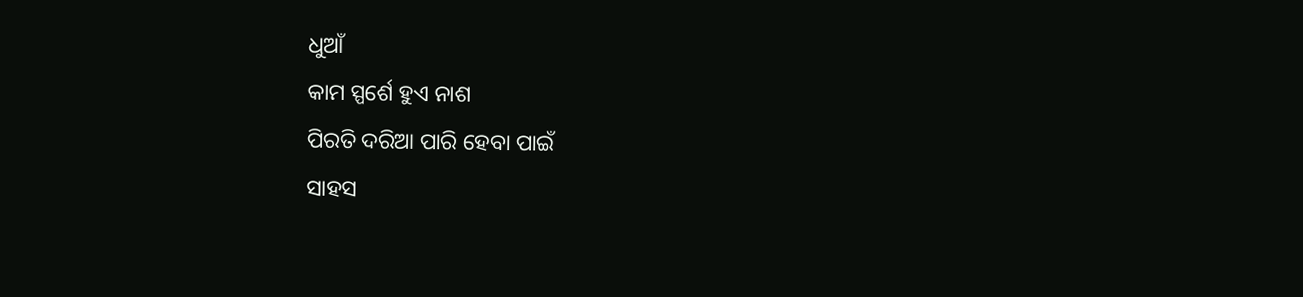ଧୁଆଁ
କାମ ସ୍ପର୍ଶେ ହୁଏ ନାଶ
ପିରତି ଦରିଆ ପାରି ହେବା ପାଇଁ
ସାହସ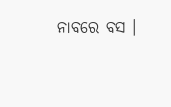ନାବରେ ବସ ।